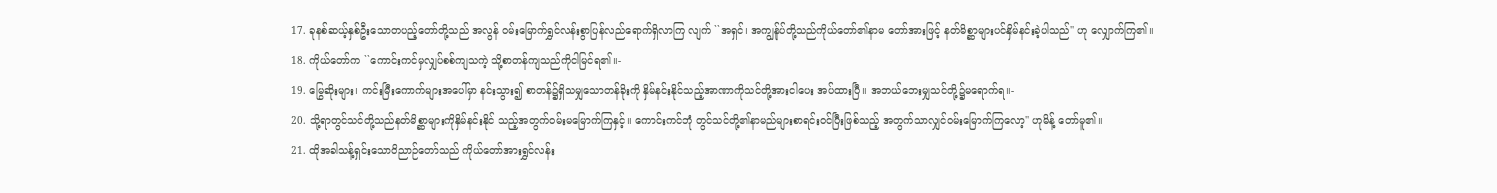17. ခုနစ်ဆယ့်နှစ်ဦးသောတပည့်တော်တို့သည် အလွန် ဝမ်းမြောက်ရွှင်လန်းစွာပြန်လည်ရောက်ရှိလာကြ လျက် ``အရှင်၊ အကျွန်ုပ်တို့သည်ကိုယ်တော်၏နာမ တော်အားဖြင့် နတ်မိစ္ဆာများပင်နှိမ်နင်းခဲ့ပါသည်'' ဟု လျှောက်ကြ၏။
18. ကိုယ်တော်က ``ကောင်းကင်မှလျှပ်စစ်ကျသကဲ့ သို့စာတန်ကျသည်ကိုငါမြင်ရ၏။-
19. မြွေဆိုးများ၊ ကင်းမြီးကောက်များအပေါ်မှာ နင်းသွား၍ စာတန်၌ရှိသမျှသောတန်ခိုးကို နှိမ်နင်းနိုင်သည့်အာဏာကိုသင်တို့အားငါပေး အပ်ထားပြီ။ အဘယ်ဘေးမျှသင်တို့၌မရောက်ရ။-
20. သို့ရာတွင်သင်တို့သည်နတ်မိစ္ဆာများကိုနှိမ်နင်းနိုင် သည့်အတွက်ဝမ်းမမြောက်ကြနှင့်။ ကောင်းကင်ဘုံ တွင်သင်တို့၏နာမည်များစာရင်းဝင်ပြီးဖြစ်သည့် အတွက်သာလျှင်ဝမ်းမြောက်ကြလော့'' ဟုမိန့် တော်မူ၏။
21. ထိုအခါသန့်ရှင်းသောဝိညာဉ်တော်သည် ကိုယ်တော်အားရွှင်လန်း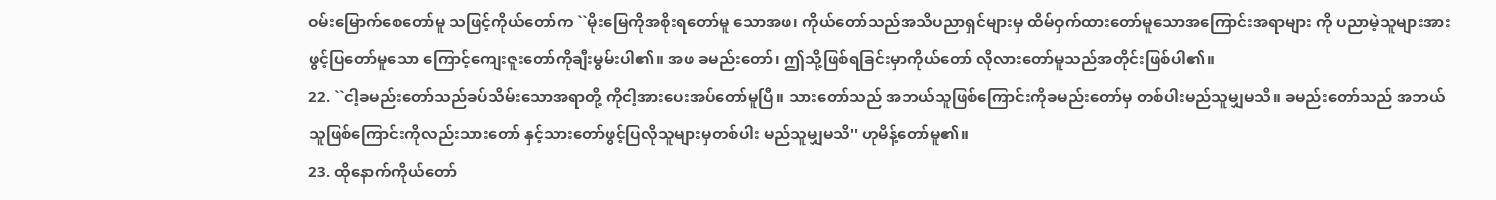ဝမ်းမြောက်စေတော်မူ သဖြင့်ကိုယ်တော်က ``မိုးမြေကိုအစိုးရတော်မူ သောအဖ၊ ကိုယ်တော်သည်အသိပညာရှင်များမှ ထိမ်ဝှက်ထားတော်မူသောအကြောင်းအရာများ ကို ပညာမဲ့သူများအားဖွင့်ပြတော်မူသော ကြောင့်ကျေးဇူးတော်ကိုချီးမွမ်းပါ၏။ အဖ ခမည်းတော်၊ ဤသို့ဖြစ်ရခြင်းမှာကိုယ်တော် လိုလားတော်မူသည်အတိုင်းဖြစ်ပါ၏။
22. ``ငါ့ခမည်းတော်သည်ခပ်သိမ်းသောအရာတို့ ကိုငါ့အားပေးအပ်တော်မူပြီ။ သားတော်သည် အဘယ်သူဖြစ်ကြောင်းကိုခမည်းတော်မှ တစ်ပါးမည်သူမျှမသိ။ ခမည်းတော်သည် အဘယ်သူဖြစ်ကြောင်းကိုလည်းသားတော် နှင့်သားတော်ဖွင့်ပြလိုသူများမှတစ်ပါး မည်သူမျှမသိ'' ဟုမိန့်တော်မူ၏။
23. ထိုနောက်ကိုယ်တော်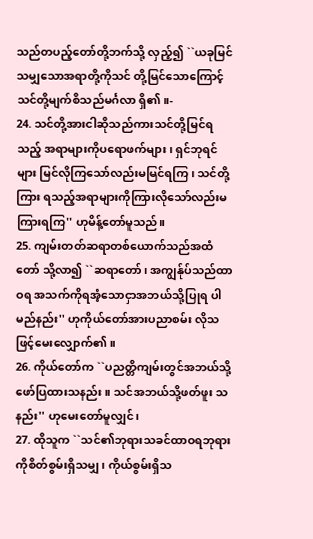သည်တပည့်တော်တို့ဘက်သို့ လှည့်၍ ``ယခုမြင်သမျှသောအရာတို့ကိုသင် တို့မြင်သောကြောင့်သင်တို့မျက်စိသည်မင်္ဂလာ ရှိ၏။-
24. သင်တို့အားငါဆိုသည်ကားသင်တို့မြင်ရသည့် အရာများကိုပရောဖက်များ၊ ရှင်ဘုရင်များ မြင်လိုကြသော်လည်းမမြင်ရကြ၊ သင်တို့ကြား ရသည့်အရာများကိုကြားလိုသော်လည်းမ ကြားရကြ'' ဟုမိန့်တော်မူသည်။
25. ကျမ်းတတ်ဆရာတစ်ယောက်သည်အထံတော် သို့လာ၍ ``ဆရာတော်၊ အကျွန်ုပ်သည်ထာဝရ အသက်ကိုရအံ့သောငှာအဘယ်သို့ပြုရ ပါမည်နည်း'' ဟုကိုယ်တော်အားပညာစမ်း လိုသဖြင့်မေးလျှောက်၏။
26. ကိုယ်တော်က ``ပညတ္တိကျမ်းတွင်အဘယ်သို့ ဖော်ပြထားသနည်း။ သင်အဘယ်သို့ဖတ်ဖူး သနည်း'' ဟုမေးတော်မူလျှင်၊
27. ထိုသူက ``သင်၏ဘုရားသခင်ထာဝရဘုရား ကိုစိတ်စွမ်းရှိသမျှ၊ ကိုယ်စွမ်းရှိသ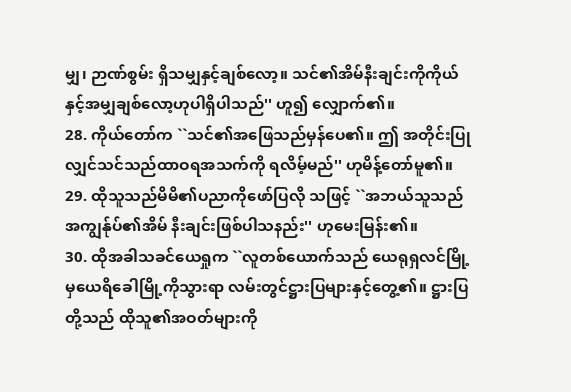မျှ၊ ဉာဏ်စွမ်း ရှိသမျှနှင့်ချစ်လော့။ သင်၏အိမ်နီးချင်းကိုကိုယ် နှင့်အမျှချစ်လော့ဟုပါရှိပါသည်'' ဟူ၍ လျှောက်၏။
28. ကိုယ်တော်က ``သင်၏အဖြေသည်မှန်ပေ၏။ ဤ အတိုင်းပြုလျှင်သင်သည်ထာဝရအသက်ကို ရလိမ့်မည်'' ဟုမိန့်တော်မူ၏။
29. ထိုသူသည်မိမိ၏ပညာကိုဖော်ပြလို သဖြင့် ``အဘယ်သူသည်အကျွန်ုပ်၏အိမ် နီးချင်းဖြစ်ပါသနည်း'' ဟုမေးမြန်း၏။
30. ထိုအခါသခင်ယေရှုက ``လူတစ်ယောက်သည် ယေရုရှလင်မြို့မှယေရိခေါမြို့ကိုသွားရာ လမ်းတွင်ဋ္ဌားပြများနှင့်တွေ့၏။ ဋ္ဌားပြတို့သည် ထိုသူ၏အဝတ်များကို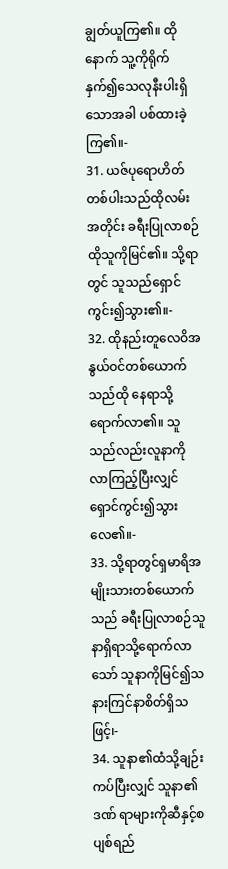ချွတ်ယူကြ၏။ ထိုနောက် သူ့ကိုရိုက်နှက်၍သေလုနီးပါးရှိသောအခါ ပစ်ထားခဲ့ကြ၏။-
31. ယဇ်ပုရောဟိတ်တစ်ပါးသည်ထိုလမ်းအတိုင်း ခရီးပြုလာစဉ်ထိုသူကိုမြင်၏။ သို့ရာတွင် သူသည်ရှောင်ကွင်း၍သွား၏။-
32. ထိုနည်းတူလေဝိအနွယ်ဝင်တစ်ယောက်သည်ထို နေရာသို့ရောက်လာ၏။ သူသည်လည်းလူနာကို လာကြည့်ပြီးလျှင်ရှောင်ကွင်း၍သွားလေ၏။-
33. သို့ရာတွင်ရှမာရိအမျိုးသားတစ်ယောက်သည် ခရီးပြုလာစဉ်သူနာရှိရာသို့ရောက်လာသော် သူနာကိုမြင်၍သနားကြင်နာစိတ်ရှိသဖြင့်၊-
34. သူနာ၏ထံသို့ချဉ်းကပ်ပြီးလျှင် သူနာ၏ဒဏ် ရာများကိုဆီနှင့်စပျစ်ရည်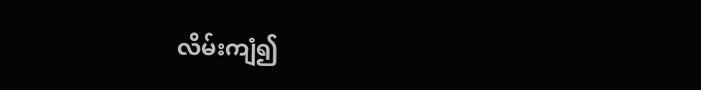လိမ်းကျံ၍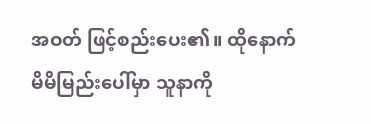အဝတ် ဖြင့်စည်းပေး၏။ ထိုနောက်မိမိမြည်းပေါ်မှာ သူနာကို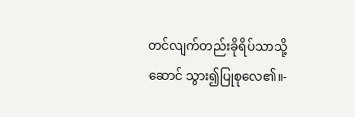တင်လျက်တည်းခိုရိပ်သာသို့ဆောင် သွား၍ပြုစုလေ၏။-